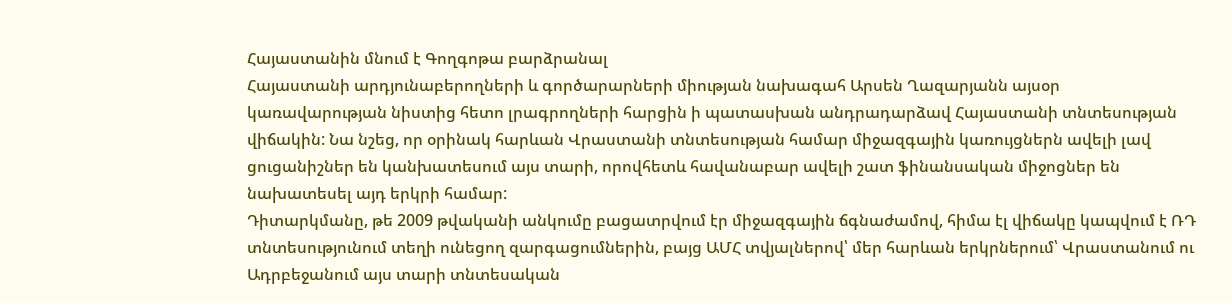Հայաստանին մնում է Գողգոթա բարձրանալ
Հայաստանի արդյունաբերողների և գործարարների միության նախագահ Արսեն Ղազարյանն այսօր կառավարության նիստից հետո լրագրողների հարցին ի պատասխան անդրադարձավ Հայաստանի տնտեսության վիճակին: Նա նշեց, որ օրինակ հարևան Վրաստանի տնտեսության համար միջազգային կառույցներն ավելի լավ ցուցանիշներ են կանխատեսում այս տարի, որովհետև հավանաբար ավելի շատ ֆինանսական միջոցներ են նախատեսել այդ երկրի համար:
Դիտարկմանը, թե 2009 թվականի անկումը բացատրվում էր միջազգային ճգնաժամով, հիմա էլ վիճակը կապվում է ՌԴ տնտեսությունում տեղի ունեցող զարգացումներին, բայց ԱՄՀ տվյալներով՝ մեր հարևան երկրներում՝ Վրաստանում ու Ադրբեջանում այս տարի տնտեսական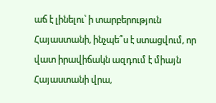աճ է լինելու՝ ի տարբերություն Հայաստանի, ինչպե՞ս է ստացվում, որ վատ իրավիճակն ազդում է միայն Հայաստանի վրա,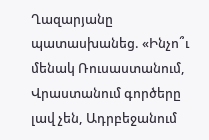Ղազարյանը պատասխանեց. «Ինչո՞ւ մենակ Ռուսաստանում, Վրաստանում գործերը լավ չեն, Ադրբեջանում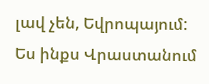լավ չեն, Եվրոպայում: Ես ինքս Վրաստանում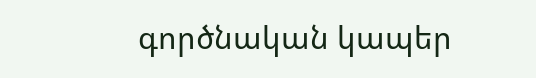գործնական կապեր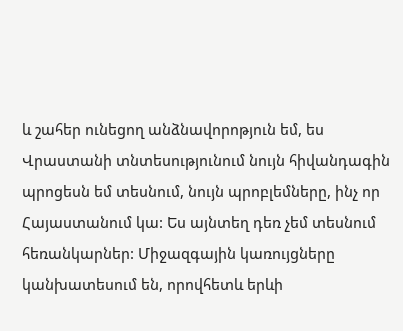և շահեր ունեցող անձնավորոթյուն եմ, ես Վրաստանի տնտեսությունում նույն հիվանդագին պրոցեսն եմ տեսնում, նույն պրոբլեմները, ինչ որ Հայաստանում կա: Ես այնտեղ դեռ չեմ տեսնում հեռանկարներ: Միջազգային կառույցները կանխատեսում են, որովհետև երևի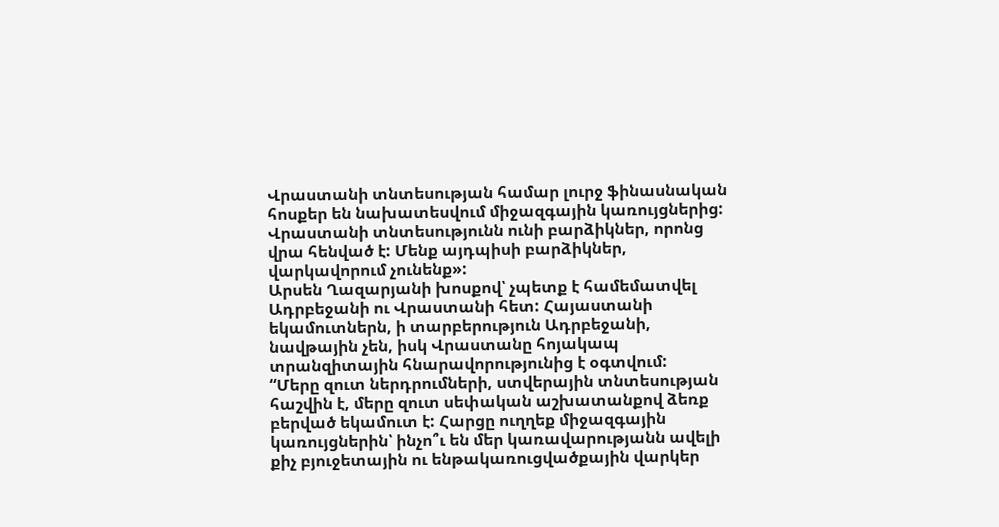Վրաստանի տնտեսության համար լուրջ ֆինասնական հոսքեր են նախատեսվում միջազգային կառույցներից: Վրաստանի տնտեսությունն ունի բարձիկներ, որոնց վրա հենված է: Մենք այդպիսի բարձիկներ, վարկավորում չունենք»:
Արսեն Ղազարյանի խոսքով՝ չպետք է համեմատվել Ադրբեջանի ու Վրաստանի հետ: Հայաստանի եկամուտներն, ի տարբերություն Ադրբեջանի, նավթային չեն, իսկ Վրաստանը հոյակապ տրանզիտային հնարավորությունից է օգտվում:
“Մերը զուտ ներդրումների, ստվերային տնտեսության հաշվին է, մերը զուտ սեփական աշխատանքով ձեռք բերված եկամուտ է: Հարցը ուղղեք միջազգային կառույցներին՝ ինչո՞ւ են մեր կառավարությանն ավելի քիչ բյուջետային ու ենթակառուցվածքային վարկեր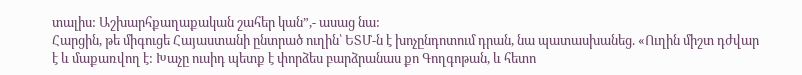տալիս: Աշխարհքաղաքական շահեր կան”,- ասաց նա:
Հարցին, թե միգուցե Հայաստանի ընտրած ուղին՝ ԵՏՄ-ն է խոչընդոտում դրան, նա պատասխանեց. «Ուղին միշտ դժվար է և մաքառվող է: Խաչը ուսիդ պետք է փորձես բարձրանաս քո Գողգոթան, և հետո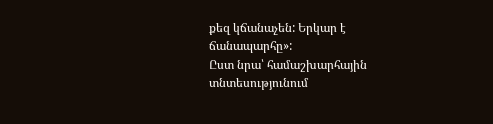քեզ կճանաչեն: Երկար է ճանապարհը»:
Ըստ նրա՝ համաշխարհային տնտեսությունում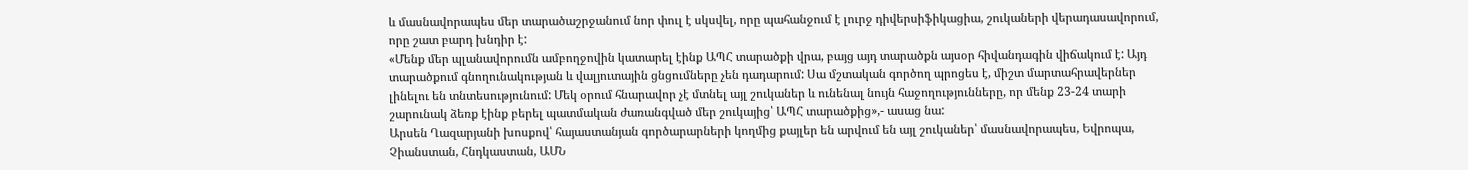և մասնավորապես մեր տարածաշրջանում նոր փուլ է սկսվել, որը պահանջում է լուրջ դիվերսիֆիկացիա, շուկաների վերադասավորում, որը շատ բարդ խնդիր է:
«Մենք մեր պլանավորումն ամբողջովին կատարել էինք ԱՊՀ տարածքի վրա, բայց այդ տարածքն այսօր հիվանդագին վիճակում է: Այդ տարածքում գնողունակության և վալյուտային ցնցումները չեն դադարում: Սա մշտական գործող պրոցես է, միշտ մարտահրավերներ լինելու են տնտեսությունում: Մեկ օրում հնարավոր չէ մտնել այլ շուկաներ և ունենալ նույն հաջողությունները, որ մենք 23-24 տարի շարունակ ձեռք էինք բերել պատմական ժառանգված մեր շուկայից՝ ԱՊՀ տարածքից»,- ասաց նա:
Արսեն Ղազարյանի խոսքով՝ հայաստանյան գործարարների կողմից քայլեր են արվում են այլ շուկաներ՝ մասնավորապես, Եվրոպա, Չիանստան, Հնդկաստան, ԱՄՆ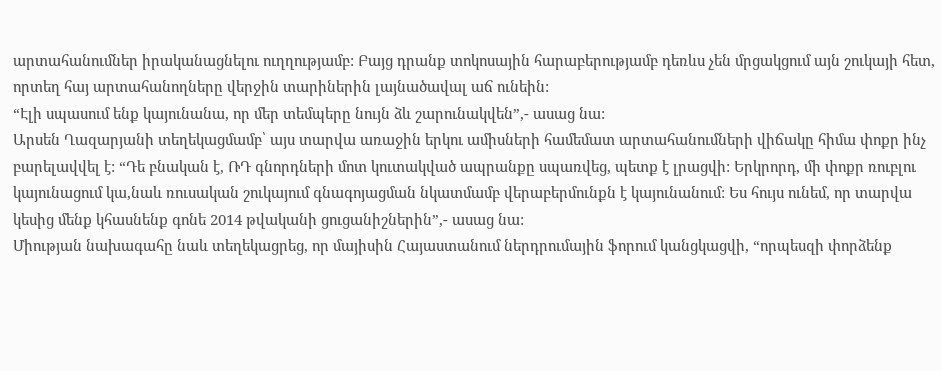արտահանումներ իրականացնելու ուղղությամբ: Բայց դրանք տոկոսային հարաբերությամբ դեռևս չեն մրցակցում այն շուկայի հետ, որտեղ հայ արտահանողները վերջին տարիներին լայնածավալ աճ ունեին:
“Էլի սպասում ենք կայունանա, որ մեր տեմպերը նույն ձև շարունակվեն”,- ասաց նա:
Արսեն Ղազարյանի տեղեկացմամբ՝ այս տարվա առաջին երկու ամիսների համեմատ արտահանումների վիճակը հիմա փոքր ինչ բարելավվել է: “Դե բնական է, ՌԴ գնորդների մոտ կուտակված ապրանքը սպառվեց, պետք է լրացվի: Երկրորդ, մի փոքր ռուբլու կայունացում կա,նաև ռուսական շուկայում գնագոյացման նկատմամբ վերաբերմունքն է կայունանում: Ես հույս ունեմ, որ տարվա կեսից մենք կհասնենք գոնե 2014 թվականի ցուցանիշներին”,- ասաց նա:
Միության նախագահը նաև տեղեկացրեց, որ մայիսին Հայաստանում ներդրումային ֆորում կանցկացվի, “որպեսզի փորձենք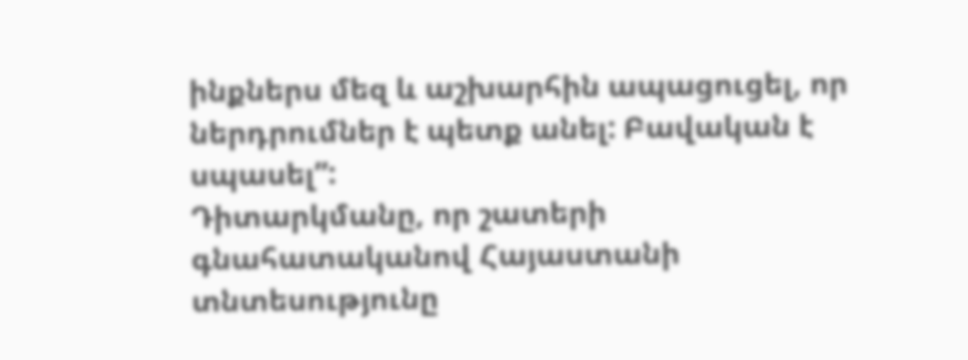ինքներս մեզ և աշխարհին ապացուցել, որ ներդրումներ է պետք անել: Բավական է սպասել”:
Դիտարկմանը, որ շատերի գնահատականով Հայաստանի տնտեսությունը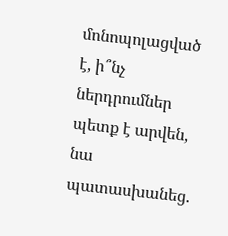մոնոպոլացված է, ի՞նչ ներդրումներ պետք է արվեն, նա պատասխանեց.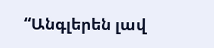“Անգլերեն լավ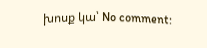խոսք կա՝ No comment: